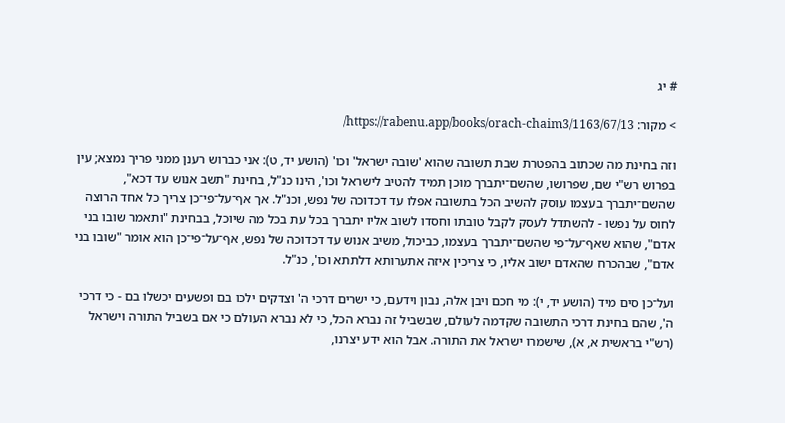# יג

> מקור: https://rabenu.app/books/orach-chaim3/1163/67/13/

וזה בחינת מה שכתוב בהפטרת שבת תשובה שהוא 'שובה ישראל' וכו' (הושע יד, ט): אני כברוש רענן ממני פריך נמצא; עין בפרוש רש"י שם, שפרושו, שהשם־יתברך מוכן תמיד להטיב לישראל וכו', הינו כנ"ל, בחינת "תשב אנוש עד דכא", שהשם־יתברך בעצמו עוסק להשיב הכל בתשובה אפלו עד דכדוכה של נפש, וכנ"ל. אך אף־על־פי־כן צריך כל אחד הרוצה לחוס על נפשו - להשתדל לעסק לקבל טובתו וחסדו לשוב אליו יתברך בכל עת בכל מה שיוכל, בבחינת "ותאמר שובו בני אדם", שהוא שאף־על־פי שהשם־יתברך בעצמו, כביכול, משיב אנוש עד דכדוכה של נפש, אף־על־פי־כן הוא אומר "שובו בני אדם", שבהכרח שהאדם ישוב אליו, כי צריכין איזה אתערותא דלתתא וכו', כנ"ל.

ועל־כן סים מיד (הושע יד, י): מי חכם ויבן אלה, נבון וידעם, כי ישרים דרכי ה' וצדקים ילכו בם ופשעים יכשלו בם - כי דרכי ה', שהם בחינת דרכי התשובה שקדמה לעולם, שבשביל זה נברא הכל, כי לא נברא העולם כי אם בשביל התורה וישראל (רש"י בראשית א, א), שישמרו ישראל את התורה. אבל הוא ידע יצרנו,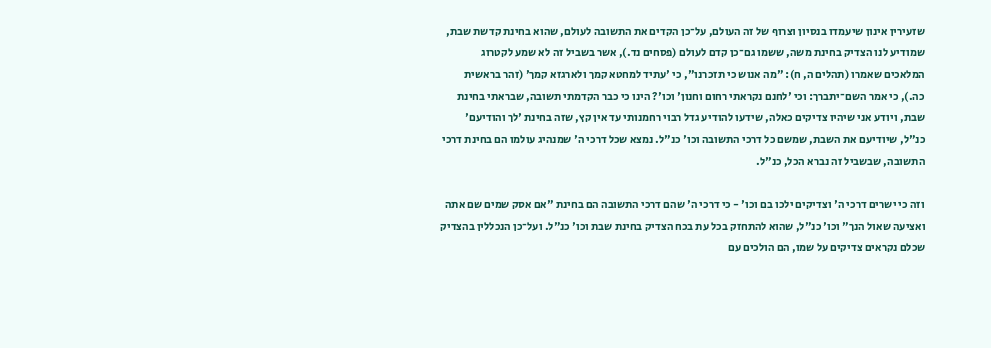שזעירין אינון שיעמדו בנסיון וצרוף של זה העולם, על־כן הקדים את התשובה לעולם, שהוא בחינת קדשת שבת, שמודיע לנו הצדיק בחינת משה, ששמו גם־כן קדם לעולם (פסחים נד.), אשר בשביל זה לא שמע לקטרוג המלאכים שאמרו (תהלים ה, ח): "מה אנוש כי תזכרנו", כי 'עתיד למחטא קמך ולארגזא קמך' (זהר בראשית כה.), כי אמר השם־יתברך: וכי 'לחנם נקראתי רחום וחנון' וכו'? הינו כי כבר הקדמתי תשובה, שבראתי בחינת שבת, ויודע אני שיהיו צדיקים כאלה, שידעו להודיע גדל רבוי רחמנותי עד אין קץ, שזה בחינת 'לך והודיעם' כנ"ל, שיודיעם את השבת, שמשם כל דרכי התשובה וכו' כנ"ל. נמצא שכל דרכי ה' שמנהיג עולמו הם בחינת דרכי התשובה, שבשביל זה נברא הכל, כנ"ל.

וזה כי ישרים דרכי ה' וצדיקים ילכו בם וכו' - כי דרכי ה' שהם דרכי התשובה הם בחינת "אם אסק שמים שם אתה ואציעה שאול הנך" וכו' כנ"ל, שהוא להתחזק בכל עת בכח הצדיק בחינת שבת וכו' כנ"ל. ועל־כן הנכללין בהצדיק שכלם נקראים צדיקים על שמו, הם הולכים עם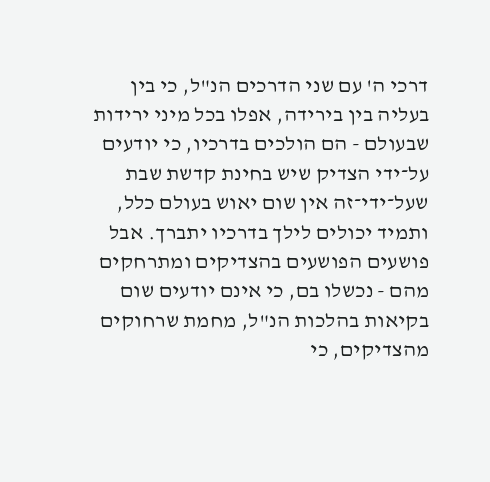דרכי ה' עם שני הדרכים הנ"ל, כי בין בעליה בין בירידה, אפלו בכל מיני ירידות שבעולם - הם הולכים בדרכיו, כי יודעים על־ידי הצדיק שיש בחינת קדשת שבת שעל־ידי־זה אין שום יאוש בעולם כלל, ותמיד יכולים לילך בדרכיו יתברך. אבל פושעים הפושעים בהצדיקים ומתרחקים מהם - נכשלו בם, כי אינם יודעים שום בקיאות בהלכות הנ"ל, מחמת שרחוקים מהצדיקים, כי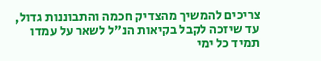צריכים להמשיך מהצדיק חכמה והתבוננות גדול, עד שיזכה לקבל בקיאות הנ"ל לשאר על עמדו תמיד כל ימי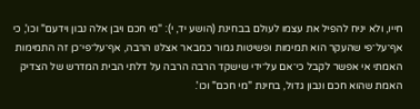חייו, ולא יניח להפיל את עצמו לעולם בבחינת (הושע יד, י): "מי חכם ויבן אלה נבון וידעם" וכו', כי אף־על־פי שהעקר הוא תמימות ופשיטות גמור כמבאר אצלנו הרבה, אף־על־פי־כן זה התמימות האמתי אי אפשר לקבל כי־אם על־ידי שישקד הרבה הרבה על דלתי הבית המדרש של הצדיק האמת שהוא חכם ונבון גדול, בחינת "מי חכם" וכו'.